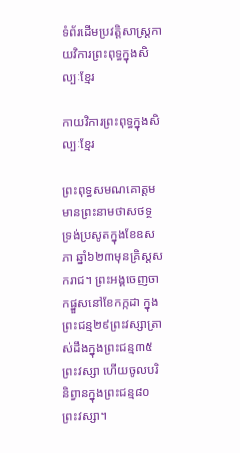ទំព័រដើមប្រវត្តិសាស្ត្រកាយវិការព្រះពុទ្ធក្នុងសិល្បៈខ្មែរ

កាយវិការព្រះពុទ្ធក្នុងសិល្បៈខ្មែរ

ព្រះពុទ្ធសមណគោត្តម មានព្រះនាមថាសថទ្ថ ទ្រង់ប្រសូតក្នុងខែឧសភា ឆ្នាំ៦២៣មុនគ្រិស្តសករាជ។ ព្រះអង្គចេញចាកផ្នួសនៅខែកក្កដា ក្នុងព្រះជន្ម២៩ព្រះវស្សាត្រាស់ដឹងក្នុងព្រះជន្ម៣៥ព្រះវស្សា ហើយចូលបរិនិព្វានក្នុងព្រះជន្ម៨០ព្រះវស្សា។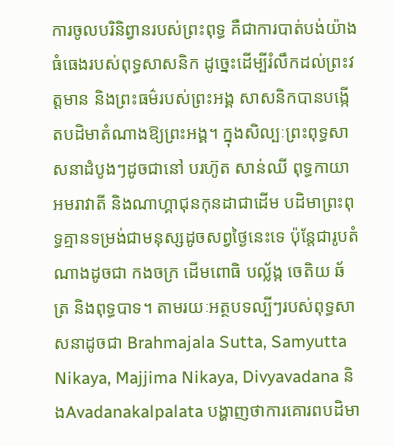ការចូលបរិនិព្វានរបស់ព្រះពុទ្ធ គឺជាការបាត់បង់យ៉ាងធំធេងរបស់ពុទ្ធសាសនិក ដូច្នេះដើម្បីរំលឹកដល់ព្រះវត្តមាន និងព្រះធម៌របស់ព្រះអង្គ សាសនិកបានបង្កើតបដិមាតំណាងឱ្យព្រះអង្គ។ ក្នុងសិល្បៈព្រះពុទ្ធសាសនាដំបូងៗដូចជានៅ បរហ៊ូត សាន់ឈី ពុទ្ធកាយា អមរាវាតី និងណាហ្គាជុនកុនដាជាដើម បដិមាព្រះពុទ្ធគ្មានទម្រង់ជាមនុស្សដូចសព្វថ្ងៃនេះទេ ប៉ុន្តែជារូបតំណាងដូចជា កងចក្រ ដើមពោធិ បល្ល័ង្ក ចេតិយ ឆ័ត្រ និងពុទ្ធបាទ។ តាមរយៈអត្ថបទល្បីៗរបស់ពុទ្ធសាសនាដូចជា Brahmajala Sutta, Samyutta Nikaya, Majjima Nikaya, Divyavadana និងAvadanakalpalata បង្ហាញថាការគោរពបដិមា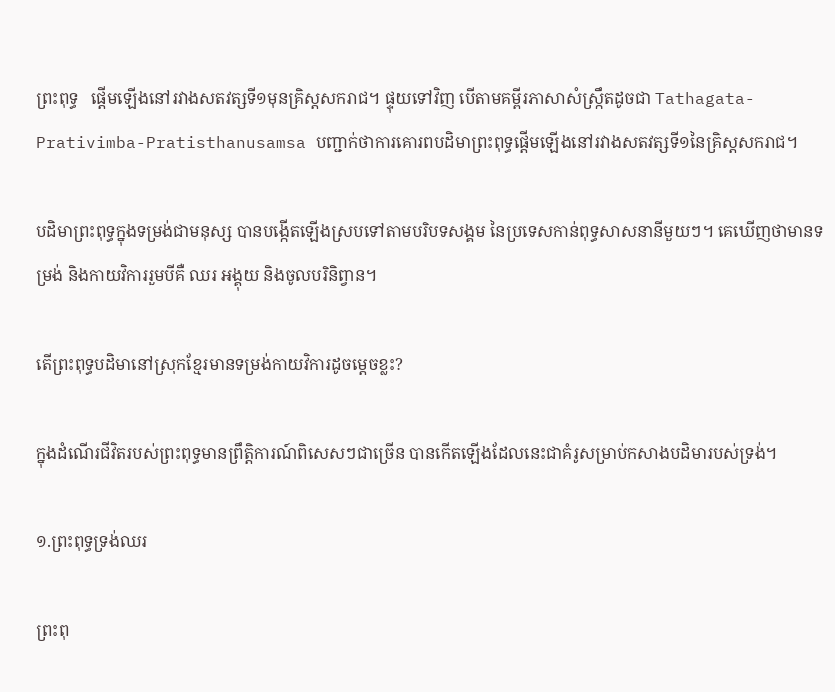ព្រះពុទ្ធ   ផ្តើមឡើងនៅរវាងសតវត្សទី១មុនគ្រិស្តសករាជ។ ផ្ទុយទៅវិញ បើតាមគម្ពីរភាសាសំស្រឹ្កតដូចជា Tathagata-Prativimba-Pratisthanusamsa បញ្ជាក់ថាការគោរពបដិមាព្រះពុទ្ធផ្តើមឡើងនៅរវាងសតវត្សទី១នៃគ្រិស្តសករាជ។

បដិមាព្រះពុទ្ធក្នុងទម្រង់ជាមនុស្ស បានបង្កើតឡើងស្របទៅតាមបរិបទសង្គម នៃប្រទេសកាន់ពុទ្ធសាសនានីមួយៗ។ គេឃើញថាមានទម្រង់ និងកាយវិការរួមបីគឺ ឈរ អង្គុយ និងចូលបរិនិព្វាន។

តើព្រះពុទ្ធបដិមានៅស្រុកខ្មែរមានទម្រង់កាយវិការដូចម្តេចខ្លះ?

ក្នុងដំណើរជីវិតរបស់ព្រះពុទ្ធមានព្រឹត្តិការណ៍ពិសេសៗជាច្រើន បានកើតឡើងដែលនេះជាគំរូសម្រាប់កសាងបដិមារបស់ទ្រង់។

១.ព្រះពុទ្ធទ្រង់ឈរ

ព្រះពុ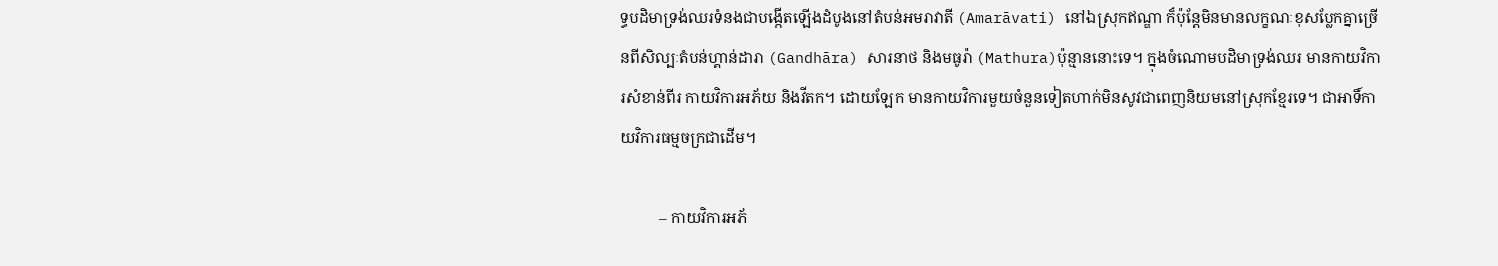ទ្ធបដិមាទ្រង់ឈរទំនងជាបង្កើតឡើងដំបូងនៅតំបន់អមរាវាតី (Amarāvati) នៅឯស្រុកឥណ្ឌា ក៏ប៉ុន្តែមិនមានលក្ខណៈខុសប្លែកគ្នាច្រើនពីសិល្បៈតំបន់ហ្គាន់ដារា (Gandhāra) សារនាថ និងមធូរ៉ា (Mathura)ប៉ុន្មាននោះទេ។ ក្នុងចំណោមបដិមាទ្រង់ឈរ មានកាយវិការសំខាន់ពីរ កាយវិការអភ័យ និងវីតក។ ដោយឡែក មានកាយវិការមួយចំនួនទៀតហាក់មិនសូវជាពេញនិយមនៅស្រុកខ្មែរទេ។ ជាអាទិ៍កាយវិការធម្មចក្រជាដើម។

          – កាយវិការអភ័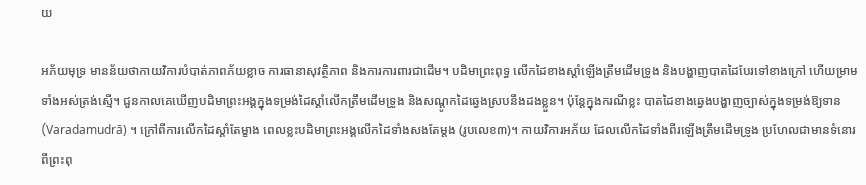យ

អភ័យមុទ្រ មានន័យថាកាយវិការបំបាត់ភាពភ័យខ្លាច ការធានាសុវត្ថិភាព និងការការពារជាដើម។ បដិមាព្រះពុទ្ធ លើកដៃខាងស្តាំឡើងត្រឹមដើមទ្រូង និងបង្ហាញបាតដៃបែរទៅខាងក្រៅ ហើយម្រាមទាំងអស់ត្រង់ស្មើ។ ជួនកាលគេឃើញបដិមាព្រះអង្គក្នុងទម្រង់ដៃស្តាំលើកត្រឹមដើមទ្រូង និងសណ្តូកដៃឆ្វេងស្របនឹងដងខ្លួន។ ប៉ុន្តែក្នុងករណីខ្លះ បាតដៃខាងឆ្វេងបង្ហាញច្បាស់ក្នុងទម្រង់ឱ្យទាន (Varadamudrā) ។ ក្រៅពីការលើកដៃស្តាំតែម្ខាង ពេលខ្លះបដិមាព្រះអង្គលើកដៃទាំងសងតែម្តង (រូបលេខ៣)។ កាយវិការអភ័យ ដែលលើកដៃទាំងពីរឡើងត្រឹមដើមទ្រូង ប្រហែលជាមានទំនោរពីព្រះពុ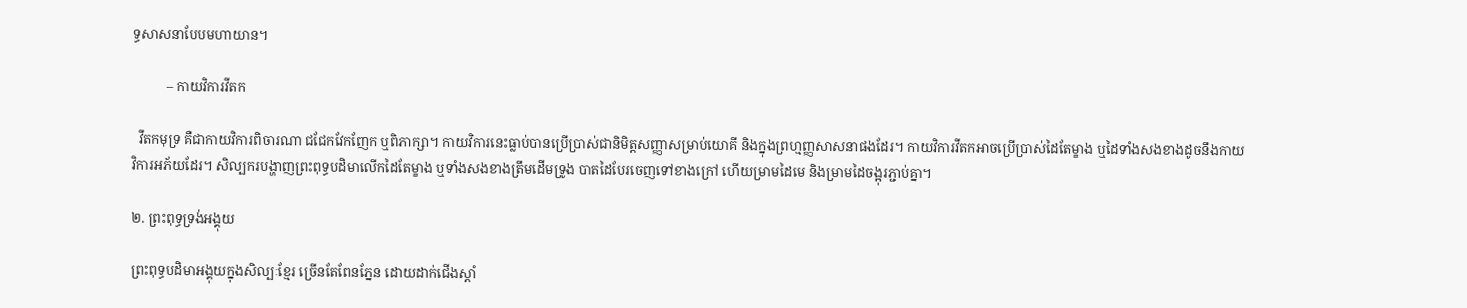ទ្ធសាសនាបែបមហាយាន។

          – កាយវិការវីតក

  វីតកមុទ្រ គឺជាកាយវិការពិចារណា ជជែកវែកញែក ឬពិភាក្សា។ កាយវិការនេះធ្លាប់បានប្រើប្រាស់ជានិមិត្តសញ្ញាសម្រាប់យោគី និងក្នុងព្រហ្មញ្ញសាសនាផងដែរ។ កាយវិការវីតកអាចប្រើប្រាស់ដៃតែម្ខាង ឬដៃទាំងសងខាងដូចនឹងកាយវិការអភ័យដែរ។ សិល្បករបង្ហាញព្រះពុទ្ធបដិមាលើកដៃតែម្ខាង ឬទាំងសងខាងត្រឹមដើមទ្រូង បាតដៃបែរចេញទៅខាងក្រៅ ហើយម្រាមដៃមេ និងម្រាមដៃចង្អុរភ្ជាប់គ្នា។

២. ព្រះពុទ្ធទ្រង់អង្គុយ

ព្រះពុទ្ធបដិមាអង្គុយក្នុងសិល្បៈខ្មែរ ច្រើនតែពែនភ្នែន ដោយដាក់ជើងស្តាំ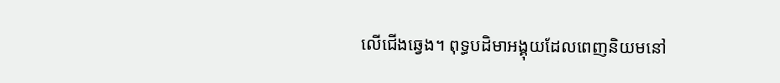លើជើងឆ្វេង។ ពុទ្ធបដិមាអង្គុយដែលពេញនិយមនៅ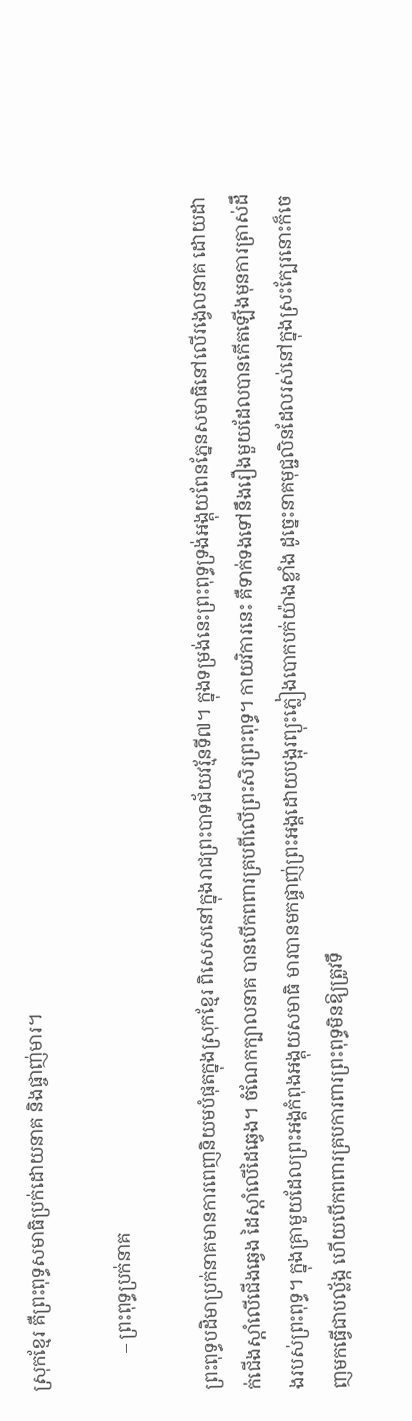ស្រុកខ្មែរ គឺព្រះពុទ្ធសមាធិប្រក់ដោយនាគ និងផ្ចាញ់មារ។

        – ព្រះពុទ្ធប្រក់នាគ

ព្រះពុទ្ធបដិមាប្រក់នាគមានការពេញនិយមបំផុតក្នុងស្រុកខ្មែរ ពិសេសនៅក្នុងរាជព្រះបាទជ័យវរ្ម័នទី៧។ ក្នុងទម្រង់នេះព្រះពុទ្ធទ្រង់អង្គុយពែនភ្នែនសមាធិនៅលើរង្វេលនាគ ដោយដាក់ជើងស្តាំលើជើងឆ្វេង ដៃស្តាំលើដៃឆ្វេង។ ចំណែកក្បាលនាគ បានបើកពពារគ្របពីលើព្រះសិរព្រះពុទ្ធ។ កាយវិការនេះ គឺទាក់ទងទៅនឹងរឿងមួយដែលបានកើតឡើងមុនការត្រាស់ដឹងរបស់ព្រះពុទ្ធ។ ក្នុងគ្រាមួយដែលព្រះអង្គកំពុងអង្គុយសមាធិ មារបានមកផ្ចាញ់ព្រះអង្គដោយបង្អុរព្យុះភ្លៀងបោកបក់យ៉ាងខ្លាំង ដូច្នេះនាគមុជ្ជលិនដែលរស់នៅក្នុងស្រះក្បែរនោះក៏ចេញមកធ្វើជាបល្ល័ង្ក ហើយបើកពពារគ្របការពារព្រះពុទ្ធមិនឱ្យត្រូវទឹ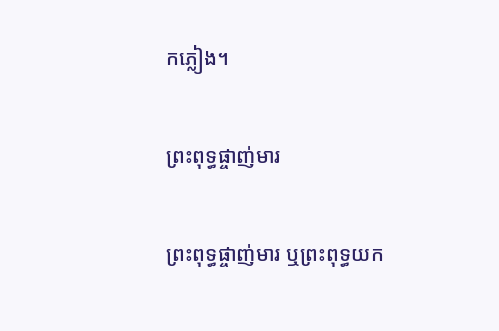កភ្លៀង។

ព្រះពុទ្ធផ្ចាញ់មារ

ព្រះពុទ្ធផ្ចាញ់មារ ឬព្រះពុទ្ធយក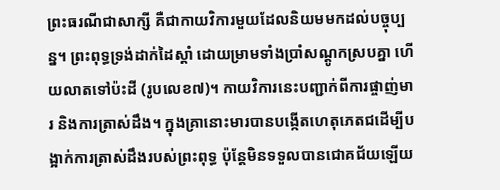ព្រះធរណីជាសាក្សី គឺជាកាយវិការមួយដែលនិយមមកដល់បច្ចុប្បន្ន។ ព្រះពុទ្ធទ្រង់ដាក់ដៃស្តាំ ដោយម្រាមទាំងប្រាំសណ្តូកស្របគ្នា ហើយលាតទៅប៉ះដី (រូបលេខ៧)។ កាយវិការនេះបញ្ជាក់ពីការផ្ចាញ់មារ និងការត្រាស់ដឹង។ ក្នុងគ្រានោះមារបានបង្កើតហេតុភេតជដើម្បីបង្អាក់ការត្រាស់ដឹងរបស់ព្រះពុទ្ធ ប៉ុន្តែមិនទទួលបានជោគជ័យឡើយ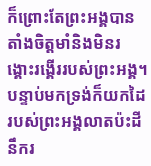ក៏ព្រោះតែព្រះអង្គបានតាំងចិត្តមាំនិងមិនរង្គោះរង្គើររបស់ព្រះអង្គ។ បន្ទាប់មកទ្រង់ក៏យកដៃរបស់ព្រះអង្គលាតប៉ះដីនឹករ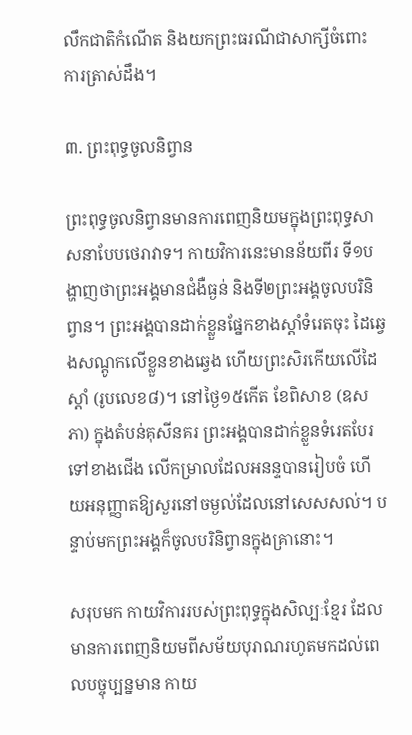លឹកជាតិកំណើត និងយកព្រះធរណីជាសាក្សីចំពោះការត្រាស់ដឹង។

៣. ព្រះពុទ្ធចូលនិព្វាន

ព្រះពុទ្ធចូលនិព្វានមានការពេញនិយមក្នុងព្រះពុទ្ធសាសនាបែបថេរាវាទ។ កាយវិការនេះមានន័យពីរ ទី១បង្ហាញថាព្រះអង្គមានជំងឺធ្ងន់ និងទី២ព្រះអង្គចូលបរិនិព្វាន។ ព្រះអង្គបានដាក់ខ្លួនផ្នែកខាងស្តាំទំរេតចុះ ដៃឆ្វេងសណ្តូកលើខ្លួនខាងឆ្វេង ហើយព្រះសិរកើយលើដៃស្តាំ (រូបលេខ៨)។ នៅថ្ងៃ១៥កើត ខែពិសាខ (ឧសភា) ក្នុងតំបន់គុសីនគរ ព្រះអង្គបានដាក់ខ្លួនទំរេតបែរទៅខាងជើង លើកម្រាលដែលអនន្ទបានរៀបចំ ហើយអនុញ្ញាតឱ្យសួរនៅចម្ងល់ដែលនៅសេសសល់។ បន្ទាប់មកព្រះអង្គក៏ចូលបរិនិព្វានក្នុងគ្រានោះ។

សរុបមក កាយវិការរបស់ព្រះពុទ្ធក្នុងសិល្បៈខ្មែរ ដែលមានការពេញនិយមពីសម័យបុរាណរហូតមកដល់ពេលបច្ចុប្បន្នមាន កាយ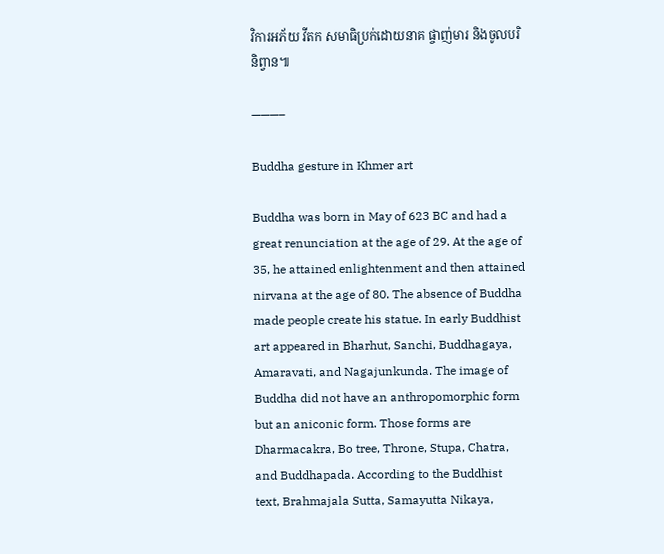វិការអភ័យ វីតក សមាធិប្រក់ដោយនាគ ផ្ចាញ់មារ និងចូលបរិនិព្វាន៕

———–

Buddha gesture in Khmer art

Buddha was born in May of 623 BC and had a great renunciation at the age of 29. At the age of 35, he attained enlightenment and then attained nirvana at the age of 80. The absence of Buddha made people create his statue. In early Buddhist art appeared in Bharhut, Sanchi, Buddhagaya, Amaravati, and Nagajunkunda. The image of Buddha did not have an anthropomorphic form but an aniconic form. Those forms are Dharmacakra, Bo tree, Throne, Stupa, Chatra, and Buddhapada. According to the Buddhist text, Brahmajala Sutta, Samayutta Nikaya,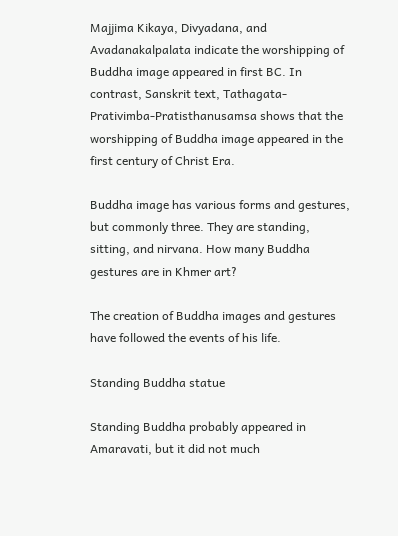Majjima Kikaya, Divyadana, and Avadanakalpalata indicate the worshipping of Buddha image appeared in first BC. In contrast, Sanskrit text, Tathagata-Prativimba-Pratisthanusamsa shows that the worshipping of Buddha image appeared in the first century of Christ Era.

Buddha image has various forms and gestures, but commonly three. They are standing, sitting, and nirvana. How many Buddha gestures are in Khmer art?

The creation of Buddha images and gestures have followed the events of his life.

Standing Buddha statue

Standing Buddha probably appeared in Amaravati, but it did not much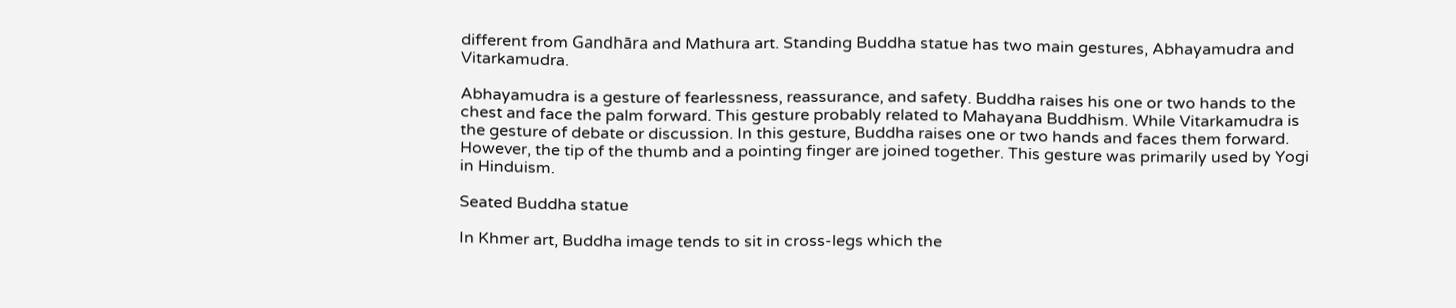different from Gandhāra and Mathura art. Standing Buddha statue has two main gestures, Abhayamudra and Vitarkamudra.

Abhayamudra is a gesture of fearlessness, reassurance, and safety. Buddha raises his one or two hands to the chest and face the palm forward. This gesture probably related to Mahayana Buddhism. While Vitarkamudra is the gesture of debate or discussion. In this gesture, Buddha raises one or two hands and faces them forward. However, the tip of the thumb and a pointing finger are joined together. This gesture was primarily used by Yogi in Hinduism.

Seated Buddha statue

In Khmer art, Buddha image tends to sit in cross-legs which the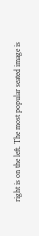right is on the left. The most popular seated image is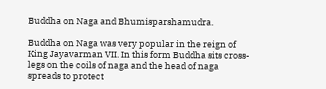Buddha on Naga and Bhumisparshamudra.

Buddha on Naga was very popular in the reign of King Jayavarman VII. In this form Buddha sits cross-legs on the coils of naga and the head of naga spreads to protect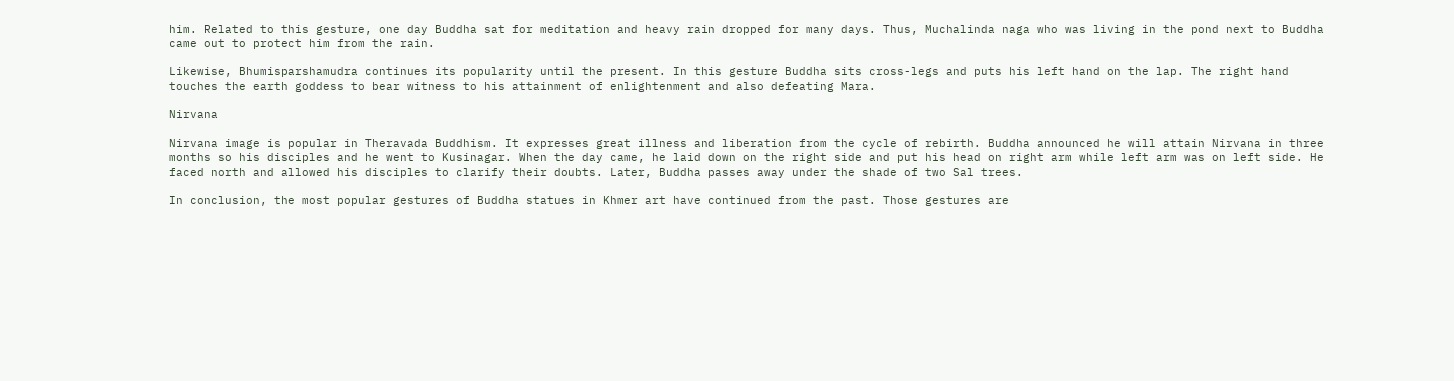him. Related to this gesture, one day Buddha sat for meditation and heavy rain dropped for many days. Thus, Muchalinda naga who was living in the pond next to Buddha came out to protect him from the rain.

Likewise, Bhumisparshamudra continues its popularity until the present. In this gesture Buddha sits cross-legs and puts his left hand on the lap. The right hand touches the earth goddess to bear witness to his attainment of enlightenment and also defeating Mara.

Nirvana

Nirvana image is popular in Theravada Buddhism. It expresses great illness and liberation from the cycle of rebirth. Buddha announced he will attain Nirvana in three months so his disciples and he went to Kusinagar. When the day came, he laid down on the right side and put his head on right arm while left arm was on left side. He faced north and allowed his disciples to clarify their doubts. Later, Buddha passes away under the shade of two Sal trees.

In conclusion, the most popular gestures of Buddha statues in Khmer art have continued from the past. Those gestures are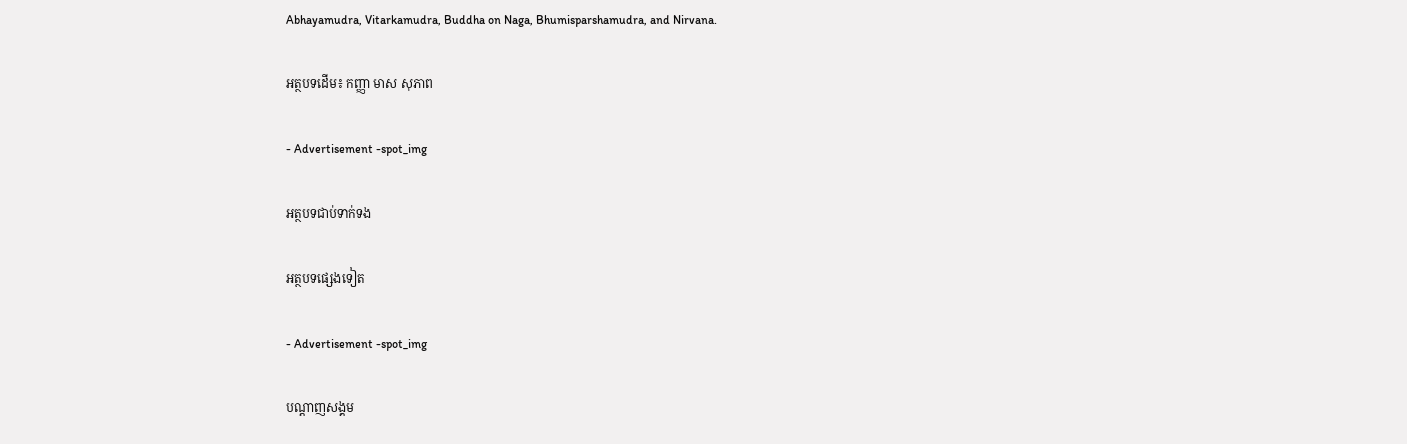Abhayamudra, Vitarkamudra, Buddha on Naga, Bhumisparshamudra, and Nirvana.

អត្ថបទដើម៖ កញ្ញា មាស សុភាព

- Advertisement -spot_img

អត្ថបទជាប់ទាក់ទង

អត្ថបទផ្សេងទៀត

- Advertisement -spot_img

បណ្ដាញសង្គម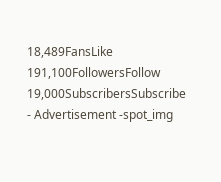18,489FansLike
191,100FollowersFollow
19,000SubscribersSubscribe
- Advertisement -spot_img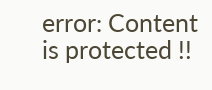error: Content is protected !!